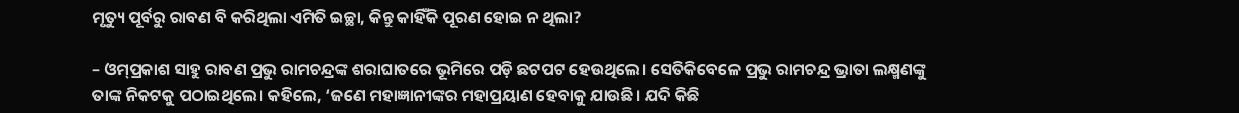ମୃତ୍ୟୁ ପୂର୍ବରୁ ରାବଣ ବି କରିଥିଲା ଏମିତି ଇଚ୍ଛା, କିନ୍ତୁ କାହିଁକି ପୂରଣ ହୋଇ ନ ଥିଲା?

– ଓମ୍‌ପ୍ରକାଶ ସାହୁ ରାବଣ ପ୍ରଭୁ ରାମଚନ୍ଦ୍ରଙ୍କ ଶରାଘାତରେ ଭୂମିରେ ପଡ଼ି ଛଟପଟ ହେଉଥିଲେ। ସେତିକିବେଳେ ପ୍ରଭୁ ରାମଚନ୍ଦ୍ର ଭ୍ରାତା ଲକ୍ଷ୍ମଣଙ୍କୁ ତାଙ୍କ ନିକଟକୁ ପଠାଇଥିଲେ। କହିଲେ, ‘ଜଣେ ମହାଜ୍ଞାନୀଙ୍କର ମହାପ୍ରୟାଣ ହେବାକୁ ଯାଉଛି। ଯଦି କିଛି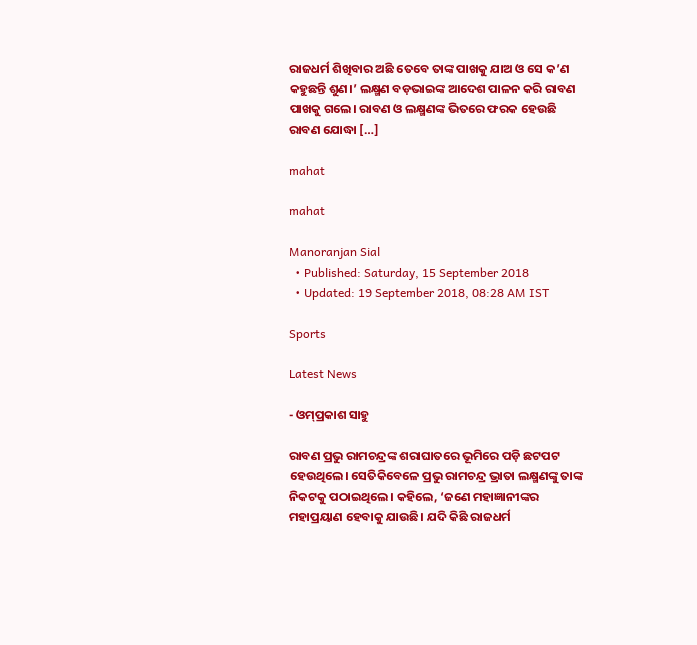ରାଜଧର୍ମ ଶିଖିବାର ଅଛି ତେବେ ତାଙ୍କ ପାଖକୁ ଯାଅ ଓ ସେ କ’ଣ କହୁଛନ୍ତି ଶୁଣ।’ ଲକ୍ଷ୍ମଣ ବଡ଼ଭାଇଙ୍କ ଆଦେଶ ପାଳନ କରି ରାବଣ ପାଖକୁ ଗଲେ। ରାବଣ ଓ ଲକ୍ଷ୍ମଣଙ୍କ ଭିତରେ ଫରକ ହେଉଛି ରାବଣ ଯୋଦ୍ଧା […]

mahat

mahat

Manoranjan Sial
  • Published: Saturday, 15 September 2018
  • Updated: 19 September 2018, 08:28 AM IST

Sports

Latest News

- ଓମ୍‌ପ୍ରକାଶ ସାହୁ

ରାବଣ ପ୍ରଭୁ ରାମଚନ୍ଦ୍ରଙ୍କ ଶରାଘାତରେ ଭୂମିରେ ପଡ଼ି ଛଟପଟ ହେଉଥିଲେ। ସେତିକିବେଳେ ପ୍ରଭୁ ରାମଚନ୍ଦ୍ର ଭ୍ରାତା ଲକ୍ଷ୍ମଣଙ୍କୁ ତାଙ୍କ ନିକଟକୁ ପଠାଇଥିଲେ। କହିଲେ, ‘ଜଣେ ମହାଜ୍ଞାନୀଙ୍କର ମହାପ୍ରୟାଣ ହେବାକୁ ଯାଉଛି। ଯଦି କିଛି ରାଜଧର୍ମ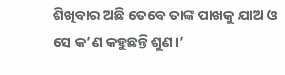ଶିଖିବାର ଅଛି ତେବେ ତାଙ୍କ ପାଖକୁ ଯାଅ ଓ ସେ କ’ଣ କହୁଛନ୍ତି ଶୁଣ।’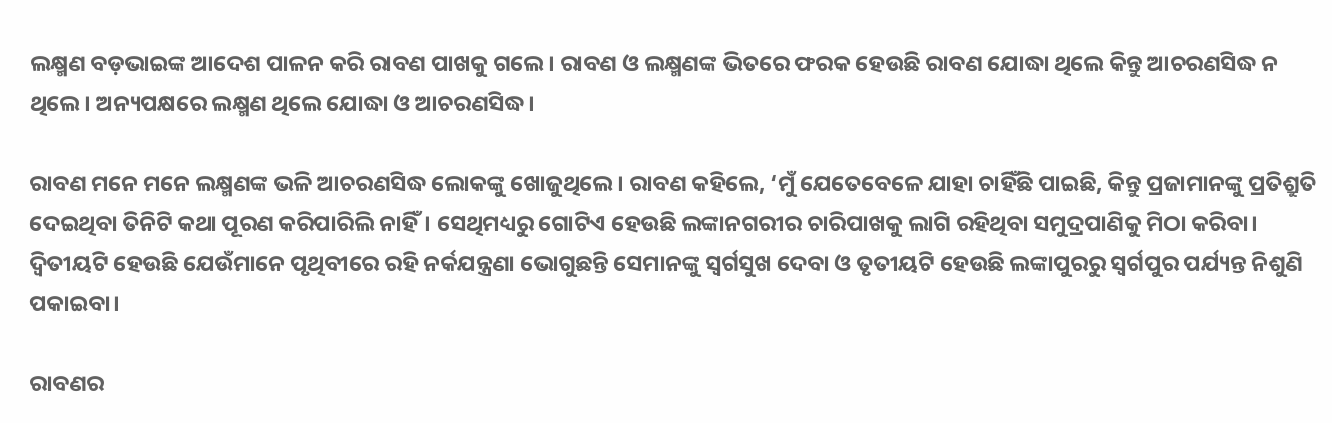ଲକ୍ଷ୍ମଣ ବଡ଼ଭାଇଙ୍କ ଆଦେଶ ପାଳନ କରି ରାବଣ ପାଖକୁ ଗଲେ। ରାବଣ ଓ ଲକ୍ଷ୍ମଣଙ୍କ ଭିତରେ ଫରକ ହେଉଛି ରାବଣ ଯୋଦ୍ଧା ଥିଲେ କିନ୍ତୁ ଆଚରଣସିଦ୍ଧ ନ ଥିଲେ। ଅନ୍ୟପକ୍ଷରେ ଲକ୍ଷ୍ମଣ ଥିଲେ ଯୋଦ୍ଧା ଓ ଆଚରଣସିଦ୍ଧ।

ରାବଣ ମନେ ମନେ ଲକ୍ଷ୍ମଣଙ୍କ ଭଳି ଆଚରଣସିଦ୍ଧ ଲୋକଙ୍କୁ ଖୋଜୁଥିଲେ। ରାବଣ କହିଲେ, ‘ମୁଁ ଯେତେବେଳେ ଯାହା ଚାହିଁଛି ପାଇଛି, କିନ୍ତୁ ପ୍ରଜାମାନଙ୍କୁ ପ୍ରତିଶ୍ରୁତି ଦେଇଥିବା ତିନିଟି କଥା ପୂରଣ କରିପାରିଲି ନାହିଁ। ସେଥିମଧ୍ୟରୁ ଗୋଟିଏ ହେଉଛି ଲଙ୍କାନଗରୀର ଚାରିପାଖକୁ ଲାଗି ରହିଥିବା ସମୁଦ୍ରପାଣିକୁ ମିଠା କରିବା। ଦ୍ୱିତୀୟଟି ହେଉଛି ଯେଉଁମାନେ ପୃଥିବୀରେ ରହି ନର୍କଯନ୍ତ୍ରଣା ଭୋଗୁଛନ୍ତି ସେମାନଙ୍କୁ ସ୍ୱର୍ଗସୁଖ ଦେବା ଓ ତୃତୀୟଟି ହେଉଛି ଲଙ୍କାପୁରରୁ ସ୍ୱର୍ଗପୁର ପର୍ଯ୍ୟନ୍ତ ନିଶୁଣି ପକାଇବା।

ରାବଣର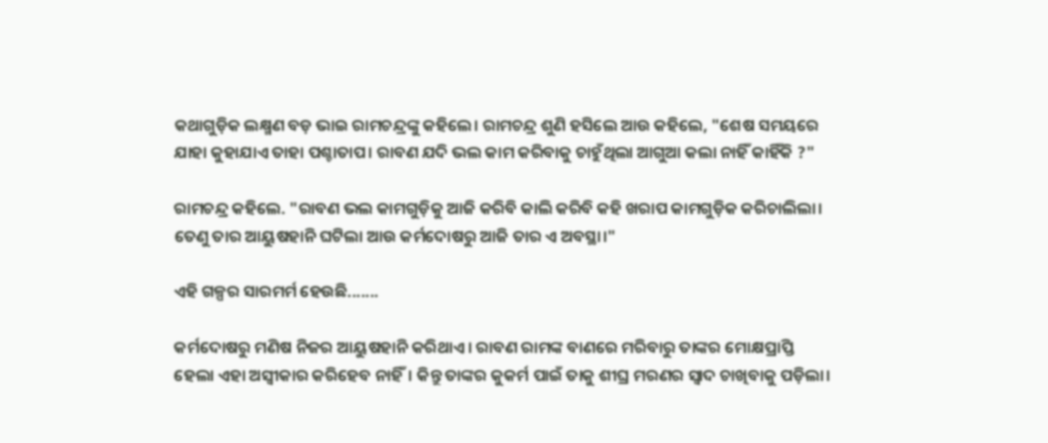କଥାଗୁଡ଼ିକ ଲକ୍ଷ୍ମଣ ବଡ଼ ଭାଇ ରାମଚନ୍ଦ୍ରଙ୍କୁ କହିଲେ। ରାମଚନ୍ଦ୍ର ଶୁଣି ହସିଲେ ଆଉ କହିଲେ, "ଶେଷ ସମୟରେ ଯାହା କୁହାଯାଏ ତାହା ପଶ୍ଚାତାପ। ରାବଣ ଯଦି ଭଲ କାମ କରିବାକୁ ଚାହୁଁଥିଲା ଆଗୁଆ କଲା ନାହିଁ କାହିଁକି ?"

ରାମଚନ୍ଦ୍ର କହିଲେ. "ରାବଣ ଭଲ କାମଗୁଡ଼ିକୁ ଆଜି କରିବି କାଲି କରିବି କହି ଖରାପ କାମଗୁଡ଼ିକ କରିଚାଲିଲା। ତେଣୁ ତାର ଆୟୁଷହାନି ଘଟିଲା ଆଉ କର୍ମଦୋଷରୁ ଆଜି ତାର ଏ ଅବସ୍ଥା।"

ଏହି ଗଳ୍ପର ସାରମର୍ମ ହେଉଛି.......

କର୍ମଦୋଷରୁ ମଣିଷ ନିଜର ଆୟୁଷହାନି କରିଥାଏ। ରାବଣ ରାମଙ୍କ ବାଣରେ ମରିବାରୁ ତାଙ୍କର ମୋକ୍ଷପ୍ରାପ୍ତି ହେଲା ଏହା ଅସ୍ୱୀକାର କରିହେବ ନାହିଁ। କିନ୍ତୁ ତାଙ୍କର କୁକର୍ମ ପାଇଁ ତାକୁ ଶୀଘ୍ର ମରଣର ସ୍ୱାଦ ଚାଖିବାକୁ ପଡ଼ିଲା।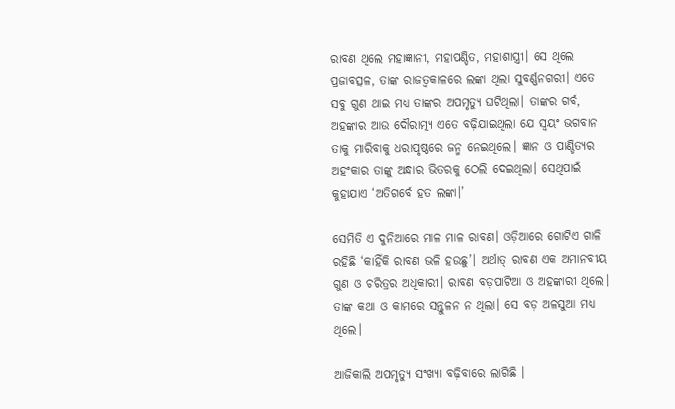ରାବଣ ଥିଲେ ମହାଜ୍ଞାନୀ, ମହାପଣ୍ଡିତ, ମହାଶାସ୍ତ୍ରୀ। ସେ ଥିଲେ ପ୍ରଜାବତ୍ସଳ, ତାଙ୍କ ରାଜତ୍ୱକାଳରେ ଲଙ୍କା ଥିଲା ସୁବର୍ଣ୍ଣନଗରୀ। ଏତେ ସବୁ ଗୁଣ ଥାଇ ମଧ୍ୟ ତାଙ୍କର ଅପମୃତ୍ୟୁ ଘଟିଥିଲା। ତାଙ୍କର ଗର୍ବ, ଅହଙ୍କାର ଆଉ ଦୌରାତ୍ମ୍ୟ ଏତେ ବଢ଼ିଯାଇଥିଲା ଯେ ସ୍ୱୟଂ ଭଗବାନ ତାକୁ ମାରିବାକୁ ଧରାପୃଷ୍ଠରେ ଜନ୍ମ ନେଇଥିଲେ। ଜ୍ଞାନ ଓ ପାଣ୍ଡିତ୍ୟର ଅହଂକାର ତାଙ୍କୁ ଅନ୍ଧାର ଭିତରକୁ ଠେଲି ଦେଇଥିଲା। ସେଥିପାଇଁ କୁହାଯାଏ ‘ଅତିଗର୍ବେ ହତ ଲଙ୍କା।’

ସେମିତି ଏ ଦୁନିଆରେ ମାଳ ମାଳ ରାବଣ। ଓଡ଼ିଆରେ ଗୋଟିଏ ଗାଳି ରହିଛି ‘କାହିଁକି ରାବଣ ଭଳି ହଉଛୁ’। ଅର୍ଥାତ୍ ରାବଣ ଏକ ଅମାନବୀୟ ଗୁଣ ଓ ଚରିତ୍ରର ଅଧିକାରୀ। ରାବଣ ବଡ଼ପାଟିଆ ଓ ଅହଙ୍କାରୀ ଥିଲେ। ତାଙ୍କ କଥା ଓ କାମରେ ସନ୍ତୁଳନ ନ ଥିଲା। ସେ ବଡ଼ ଅଳସୁଆ ମଧ୍ୟ ଥିଲେ।

ଆଜିକାଲି ଅପମୃତ୍ୟୁ ସଂଖ୍ୟା ବଢ଼ିବାରେ ଲାଗିଛି ।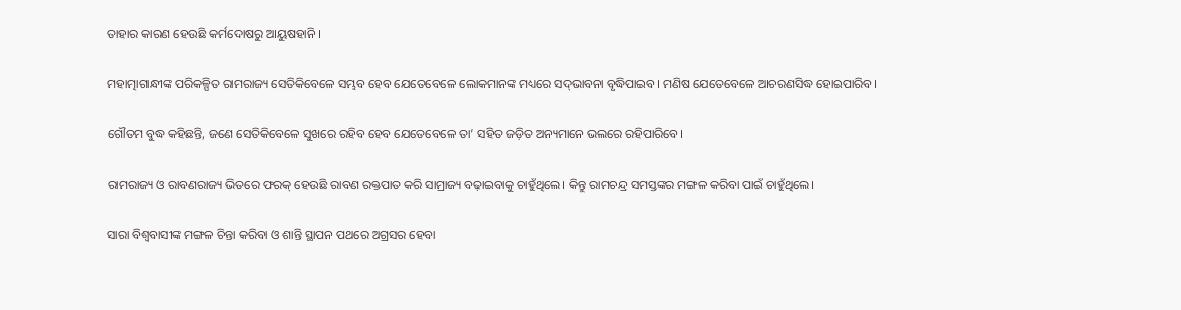ତାହାର କାରଣ ହେଉଛି କର୍ମଦୋଷରୁ ଆୟୁଷହାନି ।

ମହାତ୍ମାଗାନ୍ଧୀଙ୍କ ପରିକଳ୍ପିତ ରାମରାଜ୍ୟ ସେତିକିବେଳେ ସମ୍ଭବ ହେବ ଯେତେବେଳେ ଲୋକମାନଙ୍କ ମଧ୍ୟରେ ସଦ୍‌ଭାବନା ବୃଦ୍ଧିପାଇବ। ମଣିଷ ଯେତେବେଳେ ଆଚରଣସିଦ୍ଧ ହୋଇପାରିବ।

ଗୌତମ ବୁଦ୍ଧ କହିଛନ୍ତି, ଜଣେ ସେତିକିବେଳେ ସୁଖରେ ରହିବ ହେବ ଯେତେବେଳେ ତା’ ସହିତ ଜଡ଼ିତ ଅନ୍ୟମାନେ ଭଲରେ ରହିପାରିବେ।

ରାମରାଜ୍ୟ ଓ ରାବଣରାଜ୍ୟ ଭିତରେ ଫରକ୍‌ ହେଉଛି ରାବଣ ରକ୍ତପାତ କରି ସାମ୍ରାଜ୍ୟ ବଢ଼ାଇବାକୁ ଚାହୁଁଥିଲେ। କିନ୍ତୁ ରାମଚନ୍ଦ୍ର ସମସ୍ତଙ୍କର ମଙ୍ଗଳ କରିବା ପାଇଁ ଚାହୁଁଥିଲେ।

ସାରା ବିଶ୍ୱବାସୀଙ୍କ ମଙ୍ଗଳ ଚିନ୍ତା କରିବା ଓ ଶାନ୍ତି ସ୍ଥାପନ ପଥରେ ଅଗ୍ରସର ହେବା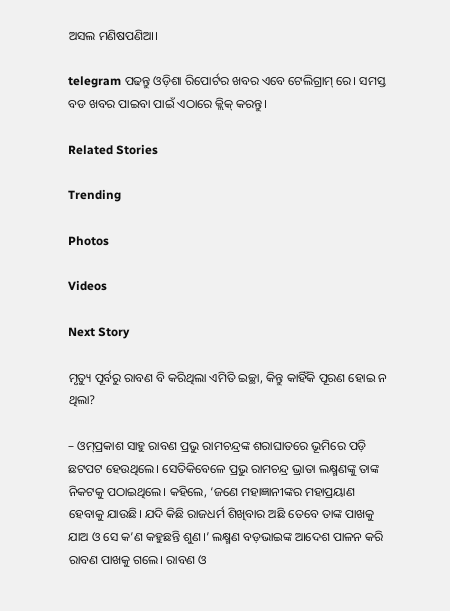ଅସଲ ମଣିଷପଣିଆ।

telegram ପଢନ୍ତୁ ଓଡ଼ିଶା ରିପୋର୍ଟର ଖବର ଏବେ ଟେଲିଗ୍ରାମ୍ ରେ। ସମସ୍ତ ବଡ ଖବର ପାଇବା ପାଇଁ ଏଠାରେ କ୍ଲିକ୍ କରନ୍ତୁ।

Related Stories

Trending

Photos

Videos

Next Story

ମୃତ୍ୟୁ ପୂର୍ବରୁ ରାବଣ ବି କରିଥିଲା ଏମିତି ଇଚ୍ଛା, କିନ୍ତୁ କାହିଁକି ପୂରଣ ହୋଇ ନ ଥିଲା?

– ଓମ୍‌ପ୍ରକାଶ ସାହୁ ରାବଣ ପ୍ରଭୁ ରାମଚନ୍ଦ୍ରଙ୍କ ଶରାଘାତରେ ଭୂମିରେ ପଡ଼ି ଛଟପଟ ହେଉଥିଲେ। ସେତିକିବେଳେ ପ୍ରଭୁ ରାମଚନ୍ଦ୍ର ଭ୍ରାତା ଲକ୍ଷ୍ମଣଙ୍କୁ ତାଙ୍କ ନିକଟକୁ ପଠାଇଥିଲେ। କହିଲେ, ‘ଜଣେ ମହାଜ୍ଞାନୀଙ୍କର ମହାପ୍ରୟାଣ ହେବାକୁ ଯାଉଛି। ଯଦି କିଛି ରାଜଧର୍ମ ଶିଖିବାର ଅଛି ତେବେ ତାଙ୍କ ପାଖକୁ ଯାଅ ଓ ସେ କ’ଣ କହୁଛନ୍ତି ଶୁଣ।’ ଲକ୍ଷ୍ମଣ ବଡ଼ଭାଇଙ୍କ ଆଦେଶ ପାଳନ କରି ରାବଣ ପାଖକୁ ଗଲେ। ରାବଣ ଓ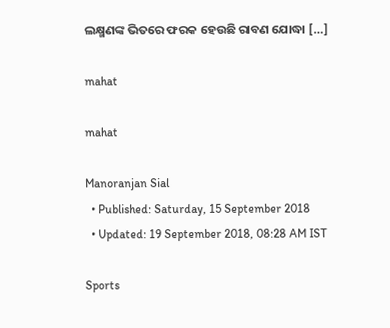ଲକ୍ଷ୍ମଣଙ୍କ ଭିତରେ ଫରକ ହେଉଛି ରାବଣ ଯୋଦ୍ଧା […]

mahat

mahat

Manoranjan Sial
  • Published: Saturday, 15 September 2018
  • Updated: 19 September 2018, 08:28 AM IST

Sports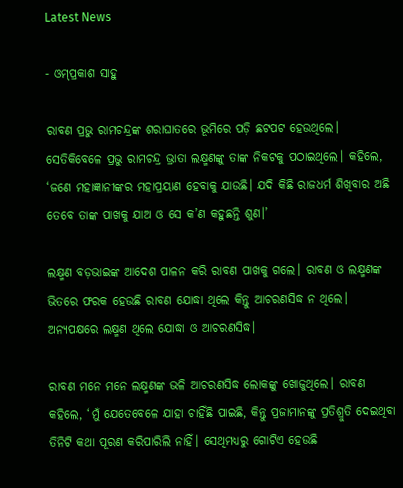Latest News

- ଓମ୍‌ପ୍ରକାଶ ସାହୁ

ରାବଣ ପ୍ରଭୁ ରାମଚନ୍ଦ୍ରଙ୍କ ଶରାଘାତରେ ଭୂମିରେ ପଡ଼ି ଛଟପଟ ହେଉଥିଲେ। ସେତିକିବେଳେ ପ୍ରଭୁ ରାମଚନ୍ଦ୍ର ଭ୍ରାତା ଲକ୍ଷ୍ମଣଙ୍କୁ ତାଙ୍କ ନିକଟକୁ ପଠାଇଥିଲେ। କହିଲେ, ‘ଜଣେ ମହାଜ୍ଞାନୀଙ୍କର ମହାପ୍ରୟାଣ ହେବାକୁ ଯାଉଛି। ଯଦି କିଛି ରାଜଧର୍ମ ଶିଖିବାର ଅଛି ତେବେ ତାଙ୍କ ପାଖକୁ ଯାଅ ଓ ସେ କ’ଣ କହୁଛନ୍ତି ଶୁଣ।’

ଲକ୍ଷ୍ମଣ ବଡ଼ଭାଇଙ୍କ ଆଦେଶ ପାଳନ କରି ରାବଣ ପାଖକୁ ଗଲେ। ରାବଣ ଓ ଲକ୍ଷ୍ମଣଙ୍କ ଭିତରେ ଫରକ ହେଉଛି ରାବଣ ଯୋଦ୍ଧା ଥିଲେ କିନ୍ତୁ ଆଚରଣସିଦ୍ଧ ନ ଥିଲେ। ଅନ୍ୟପକ୍ଷରେ ଲକ୍ଷ୍ମଣ ଥିଲେ ଯୋଦ୍ଧା ଓ ଆଚରଣସିଦ୍ଧ।

ରାବଣ ମନେ ମନେ ଲକ୍ଷ୍ମଣଙ୍କ ଭଳି ଆଚରଣସିଦ୍ଧ ଲୋକଙ୍କୁ ଖୋଜୁଥିଲେ। ରାବଣ କହିଲେ, ‘ମୁଁ ଯେତେବେଳେ ଯାହା ଚାହିଁଛି ପାଇଛି, କିନ୍ତୁ ପ୍ରଜାମାନଙ୍କୁ ପ୍ରତିଶ୍ରୁତି ଦେଇଥିବା ତିନିଟି କଥା ପୂରଣ କରିପାରିଲି ନାହିଁ। ସେଥିମଧ୍ୟରୁ ଗୋଟିଏ ହେଉଛି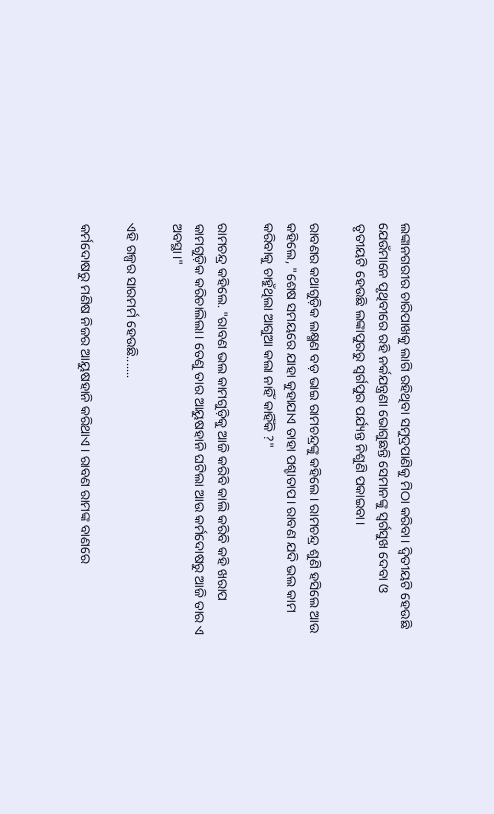ଲଙ୍କାନଗରୀର ଚାରିପାଖକୁ ଲାଗି ରହିଥିବା ସମୁଦ୍ରପାଣିକୁ ମିଠା କରିବା। ଦ୍ୱିତୀୟଟି ହେଉଛି ଯେଉଁମାନେ ପୃଥିବୀରେ ରହି ନର୍କଯନ୍ତ୍ରଣା ଭୋଗୁଛନ୍ତି ସେମାନଙ୍କୁ ସ୍ୱର୍ଗସୁଖ ଦେବା ଓ ତୃତୀୟଟି ହେଉଛି ଲଙ୍କାପୁରରୁ ସ୍ୱର୍ଗପୁର ପର୍ଯ୍ୟନ୍ତ ନିଶୁଣି ପକାଇବା।

ରାବଣର କଥାଗୁଡ଼ିକ ଲକ୍ଷ୍ମଣ ବଡ଼ ଭାଇ ରାମଚନ୍ଦ୍ରଙ୍କୁ କହିଲେ। ରାମଚନ୍ଦ୍ର ଶୁଣି ହସିଲେ ଆଉ କହିଲେ, "ଶେଷ ସମୟରେ ଯାହା କୁହାଯାଏ ତାହା ପଶ୍ଚାତାପ। ରାବଣ ଯଦି ଭଲ କାମ କରିବାକୁ ଚାହୁଁଥିଲା ଆଗୁଆ କଲା ନାହିଁ କାହିଁକି ?"

ରାମଚନ୍ଦ୍ର କହିଲେ. "ରାବଣ ଭଲ କାମଗୁଡ଼ିକୁ ଆଜି କରିବି କାଲି କରିବି କହି ଖରାପ କାମଗୁଡ଼ିକ କରିଚାଲିଲା। ତେଣୁ ତାର ଆୟୁଷହାନି ଘଟିଲା ଆଉ କର୍ମଦୋଷରୁ ଆଜି ତାର ଏ ଅବସ୍ଥା।"

ଏହି ଗଳ୍ପର ସାରମର୍ମ ହେଉଛି.......

କର୍ମଦୋଷରୁ ମଣିଷ ନିଜର ଆୟୁଷହାନି କରିଥାଏ। ରାବଣ ରାମଙ୍କ ବାଣରେ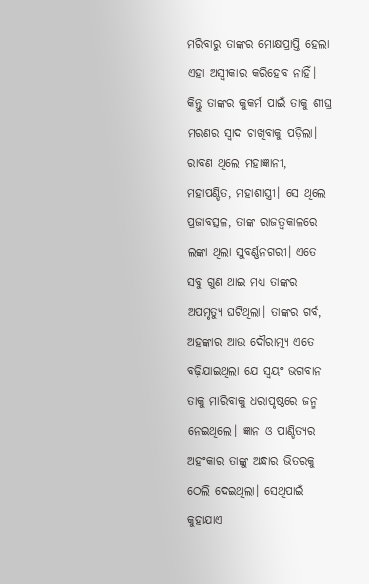ମରିବାରୁ ତାଙ୍କର ମୋକ୍ଷପ୍ରାପ୍ତି ହେଲା ଏହା ଅସ୍ୱୀକାର କରିହେବ ନାହିଁ। କିନ୍ତୁ ତାଙ୍କର କୁକର୍ମ ପାଇଁ ତାକୁ ଶୀଘ୍ର ମରଣର ସ୍ୱାଦ ଚାଖିବାକୁ ପଡ଼ିଲା। ରାବଣ ଥିଲେ ମହାଜ୍ଞାନୀ, ମହାପଣ୍ଡିତ, ମହାଶାସ୍ତ୍ରୀ। ସେ ଥିଲେ ପ୍ରଜାବତ୍ସଳ, ତାଙ୍କ ରାଜତ୍ୱକାଳରେ ଲଙ୍କା ଥିଲା ସୁବର୍ଣ୍ଣନଗରୀ। ଏତେ ସବୁ ଗୁଣ ଥାଇ ମଧ୍ୟ ତାଙ୍କର ଅପମୃତ୍ୟୁ ଘଟିଥିଲା। ତାଙ୍କର ଗର୍ବ, ଅହଙ୍କାର ଆଉ ଦୌରାତ୍ମ୍ୟ ଏତେ ବଢ଼ିଯାଇଥିଲା ଯେ ସ୍ୱୟଂ ଭଗବାନ ତାକୁ ମାରିବାକୁ ଧରାପୃଷ୍ଠରେ ଜନ୍ମ ନେଇଥିଲେ। ଜ୍ଞାନ ଓ ପାଣ୍ଡିତ୍ୟର ଅହଂକାର ତାଙ୍କୁ ଅନ୍ଧାର ଭିତରକୁ ଠେଲି ଦେଇଥିଲା। ସେଥିପାଇଁ କୁହାଯାଏ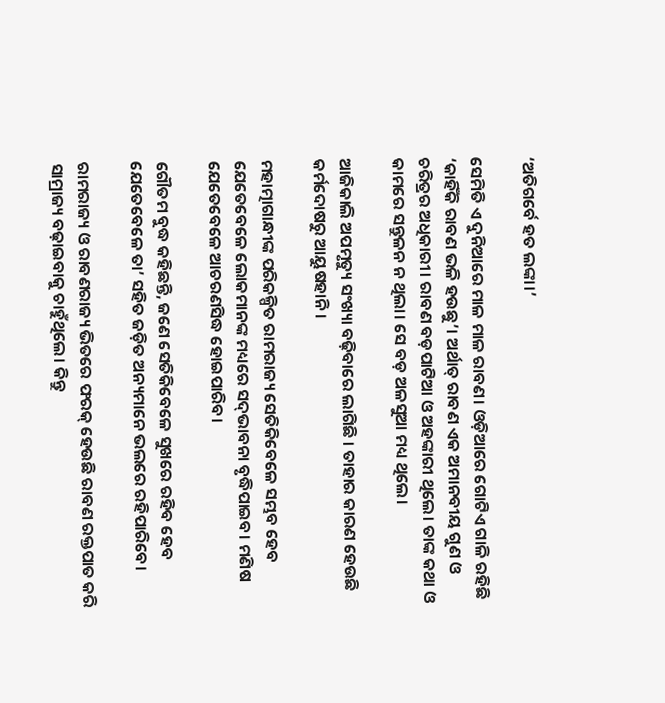‘ଅତିଗର୍ବେ ହତ ଲଙ୍କା।’

ସେମିତି ଏ ଦୁନିଆରେ ମାଳ ମାଳ ରାବଣ। ଓଡ଼ିଆରେ ଗୋଟିଏ ଗାଳି ରହିଛି ‘କାହିଁକି ରାବଣ ଭଳି ହଉଛୁ’। ଅର୍ଥାତ୍ ରାବଣ ଏକ ଅମାନବୀୟ ଗୁଣ ଓ ଚରିତ୍ରର ଅଧିକାରୀ। ରାବଣ ବଡ଼ପାଟିଆ ଓ ଅହଙ୍କାରୀ ଥିଲେ। ତାଙ୍କ କଥା ଓ କାମରେ ସନ୍ତୁଳନ ନ ଥିଲା। ସେ ବଡ଼ ଅଳସୁଆ ମଧ୍ୟ ଥିଲେ।

ଆଜିକାଲି ଅପମୃତ୍ୟୁ ସଂଖ୍ୟା ବଢ଼ିବାରେ ଲାଗିଛି । ତାହାର କାରଣ ହେଉଛି କର୍ମଦୋଷରୁ ଆୟୁଷହାନି ।

ମହାତ୍ମାଗାନ୍ଧୀଙ୍କ ପରିକଳ୍ପିତ ରାମରାଜ୍ୟ ସେତିକିବେଳେ ସମ୍ଭବ ହେବ ଯେତେବେଳେ ଲୋକମାନଙ୍କ ମଧ୍ୟରେ ସଦ୍‌ଭାବନା ବୃଦ୍ଧିପାଇବ। ମଣିଷ ଯେତେବେଳେ ଆଚରଣସିଦ୍ଧ ହୋଇପାରିବ।

ଗୌତମ ବୁଦ୍ଧ କହିଛନ୍ତି, ଜଣେ ସେତିକିବେଳେ ସୁଖରେ ରହିବ ହେବ ଯେତେବେଳେ ତା’ ସହିତ ଜଡ଼ିତ ଅନ୍ୟମାନେ ଭଲରେ ରହିପାରିବେ।

ରାମରାଜ୍ୟ ଓ ରାବଣରାଜ୍ୟ ଭିତରେ ଫରକ୍‌ ହେଉଛି ରାବଣ ରକ୍ତପାତ କରି ସାମ୍ରାଜ୍ୟ ବଢ଼ାଇବାକୁ ଚାହୁଁଥିଲେ। କିନ୍ତୁ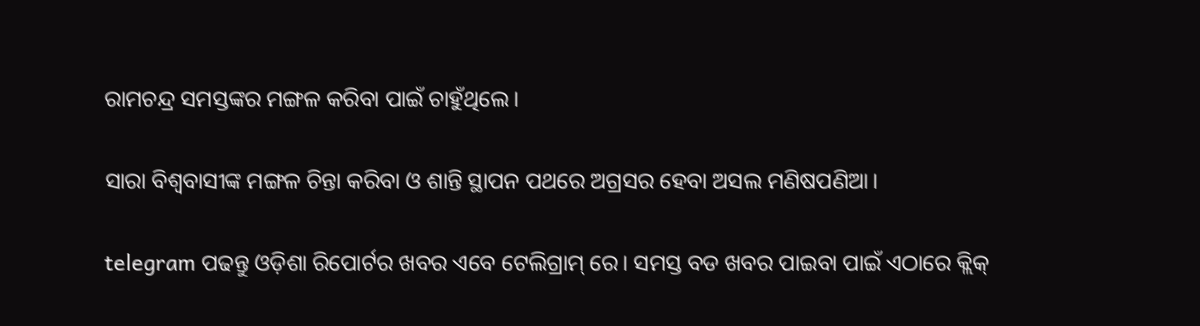ରାମଚନ୍ଦ୍ର ସମସ୍ତଙ୍କର ମଙ୍ଗଳ କରିବା ପାଇଁ ଚାହୁଁଥିଲେ।

ସାରା ବିଶ୍ୱବାସୀଙ୍କ ମଙ୍ଗଳ ଚିନ୍ତା କରିବା ଓ ଶାନ୍ତି ସ୍ଥାପନ ପଥରେ ଅଗ୍ରସର ହେବା ଅସଲ ମଣିଷପଣିଆ।

telegram ପଢନ୍ତୁ ଓଡ଼ିଶା ରିପୋର୍ଟର ଖବର ଏବେ ଟେଲିଗ୍ରାମ୍ ରେ। ସମସ୍ତ ବଡ ଖବର ପାଇବା ପାଇଁ ଏଠାରେ କ୍ଲିକ୍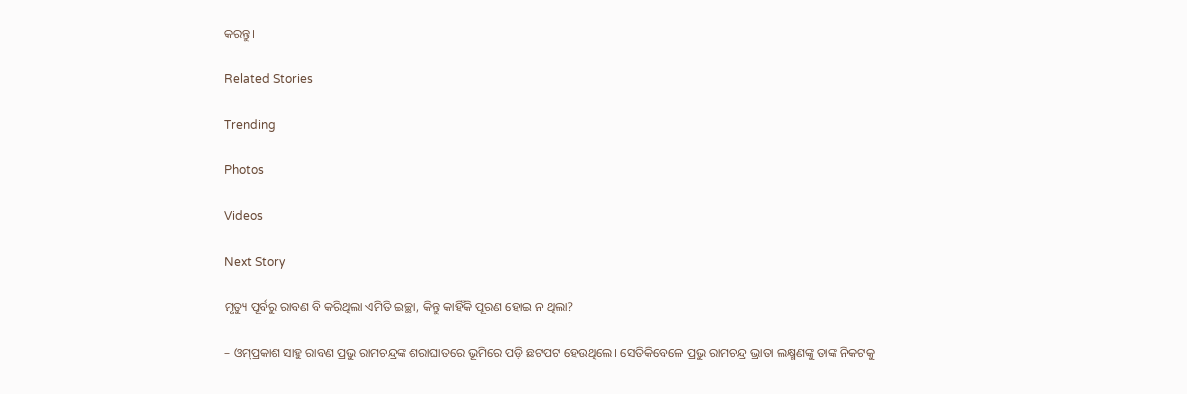କରନ୍ତୁ।

Related Stories

Trending

Photos

Videos

Next Story

ମୃତ୍ୟୁ ପୂର୍ବରୁ ରାବଣ ବି କରିଥିଲା ଏମିତି ଇଚ୍ଛା, କିନ୍ତୁ କାହିଁକି ପୂରଣ ହୋଇ ନ ଥିଲା?

– ଓମ୍‌ପ୍ରକାଶ ସାହୁ ରାବଣ ପ୍ରଭୁ ରାମଚନ୍ଦ୍ରଙ୍କ ଶରାଘାତରେ ଭୂମିରେ ପଡ଼ି ଛଟପଟ ହେଉଥିଲେ। ସେତିକିବେଳେ ପ୍ରଭୁ ରାମଚନ୍ଦ୍ର ଭ୍ରାତା ଲକ୍ଷ୍ମଣଙ୍କୁ ତାଙ୍କ ନିକଟକୁ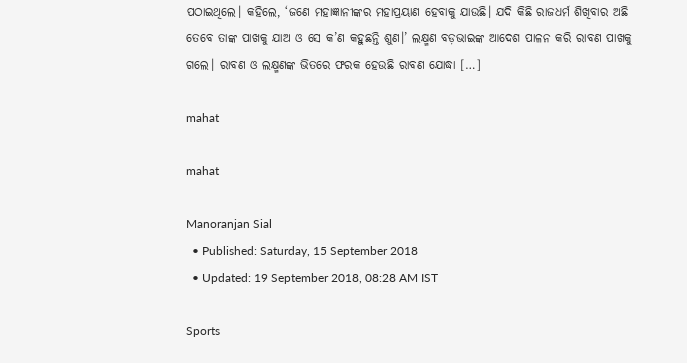ପଠାଇଥିଲେ। କହିଲେ, ‘ଜଣେ ମହାଜ୍ଞାନୀଙ୍କର ମହାପ୍ରୟାଣ ହେବାକୁ ଯାଉଛି। ଯଦି କିଛି ରାଜଧର୍ମ ଶିଖିବାର ଅଛି ତେବେ ତାଙ୍କ ପାଖକୁ ଯାଅ ଓ ସେ କ’ଣ କହୁଛନ୍ତି ଶୁଣ।’ ଲକ୍ଷ୍ମଣ ବଡ଼ଭାଇଙ୍କ ଆଦେଶ ପାଳନ କରି ରାବଣ ପାଖକୁ ଗଲେ। ରାବଣ ଓ ଲକ୍ଷ୍ମଣଙ୍କ ଭିତରେ ଫରକ ହେଉଛି ରାବଣ ଯୋଦ୍ଧା […]

mahat

mahat

Manoranjan Sial
  • Published: Saturday, 15 September 2018
  • Updated: 19 September 2018, 08:28 AM IST

Sports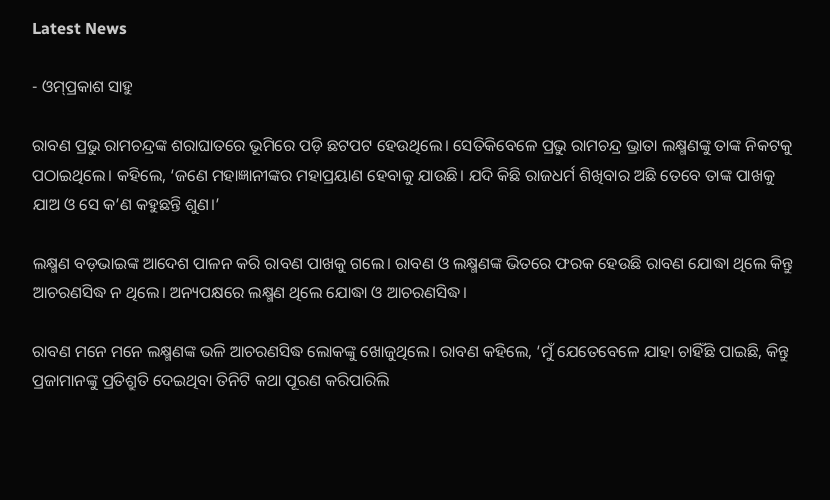Latest News

- ଓମ୍‌ପ୍ରକାଶ ସାହୁ

ରାବଣ ପ୍ରଭୁ ରାମଚନ୍ଦ୍ରଙ୍କ ଶରାଘାତରେ ଭୂମିରେ ପଡ଼ି ଛଟପଟ ହେଉଥିଲେ। ସେତିକିବେଳେ ପ୍ରଭୁ ରାମଚନ୍ଦ୍ର ଭ୍ରାତା ଲକ୍ଷ୍ମଣଙ୍କୁ ତାଙ୍କ ନିକଟକୁ ପଠାଇଥିଲେ। କହିଲେ, ‘ଜଣେ ମହାଜ୍ଞାନୀଙ୍କର ମହାପ୍ରୟାଣ ହେବାକୁ ଯାଉଛି। ଯଦି କିଛି ରାଜଧର୍ମ ଶିଖିବାର ଅଛି ତେବେ ତାଙ୍କ ପାଖକୁ ଯାଅ ଓ ସେ କ’ଣ କହୁଛନ୍ତି ଶୁଣ।’

ଲକ୍ଷ୍ମଣ ବଡ଼ଭାଇଙ୍କ ଆଦେଶ ପାଳନ କରି ରାବଣ ପାଖକୁ ଗଲେ। ରାବଣ ଓ ଲକ୍ଷ୍ମଣଙ୍କ ଭିତରେ ଫରକ ହେଉଛି ରାବଣ ଯୋଦ୍ଧା ଥିଲେ କିନ୍ତୁ ଆଚରଣସିଦ୍ଧ ନ ଥିଲେ। ଅନ୍ୟପକ୍ଷରେ ଲକ୍ଷ୍ମଣ ଥିଲେ ଯୋଦ୍ଧା ଓ ଆଚରଣସିଦ୍ଧ।

ରାବଣ ମନେ ମନେ ଲକ୍ଷ୍ମଣଙ୍କ ଭଳି ଆଚରଣସିଦ୍ଧ ଲୋକଙ୍କୁ ଖୋଜୁଥିଲେ। ରାବଣ କହିଲେ, ‘ମୁଁ ଯେତେବେଳେ ଯାହା ଚାହିଁଛି ପାଇଛି, କିନ୍ତୁ ପ୍ରଜାମାନଙ୍କୁ ପ୍ରତିଶ୍ରୁତି ଦେଇଥିବା ତିନିଟି କଥା ପୂରଣ କରିପାରିଲି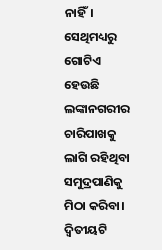ନାହିଁ। ସେଥିମଧ୍ୟରୁ ଗୋଟିଏ ହେଉଛି ଲଙ୍କାନଗରୀର ଚାରିପାଖକୁ ଲାଗି ରହିଥିବା ସମୁଦ୍ରପାଣିକୁ ମିଠା କରିବା। ଦ୍ୱିତୀୟଟି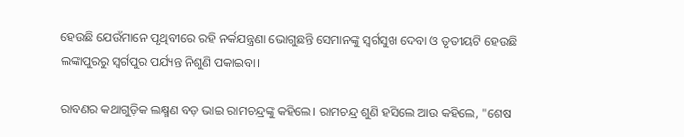ହେଉଛି ଯେଉଁମାନେ ପୃଥିବୀରେ ରହି ନର୍କଯନ୍ତ୍ରଣା ଭୋଗୁଛନ୍ତି ସେମାନଙ୍କୁ ସ୍ୱର୍ଗସୁଖ ଦେବା ଓ ତୃତୀୟଟି ହେଉଛି ଲଙ୍କାପୁରରୁ ସ୍ୱର୍ଗପୁର ପର୍ଯ୍ୟନ୍ତ ନିଶୁଣି ପକାଇବା।

ରାବଣର କଥାଗୁଡ଼ିକ ଲକ୍ଷ୍ମଣ ବଡ଼ ଭାଇ ରାମଚନ୍ଦ୍ରଙ୍କୁ କହିଲେ। ରାମଚନ୍ଦ୍ର ଶୁଣି ହସିଲେ ଆଉ କହିଲେ, "ଶେଷ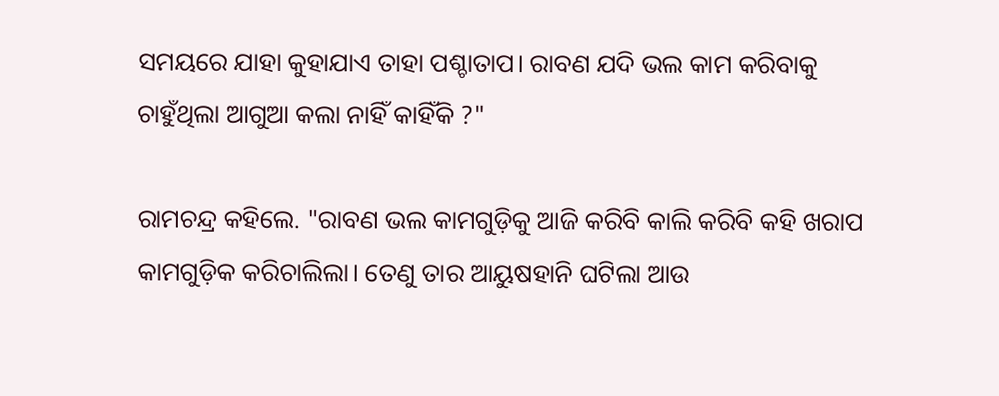ସମୟରେ ଯାହା କୁହାଯାଏ ତାହା ପଶ୍ଚାତାପ। ରାବଣ ଯଦି ଭଲ କାମ କରିବାକୁ ଚାହୁଁଥିଲା ଆଗୁଆ କଲା ନାହିଁ କାହିଁକି ?"

ରାମଚନ୍ଦ୍ର କହିଲେ. "ରାବଣ ଭଲ କାମଗୁଡ଼ିକୁ ଆଜି କରିବି କାଲି କରିବି କହି ଖରାପ କାମଗୁଡ଼ିକ କରିଚାଲିଲା। ତେଣୁ ତାର ଆୟୁଷହାନି ଘଟିଲା ଆଉ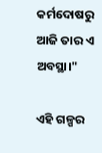କର୍ମଦୋଷରୁ ଆଜି ତାର ଏ ଅବସ୍ଥା।"

ଏହି ଗଳ୍ପର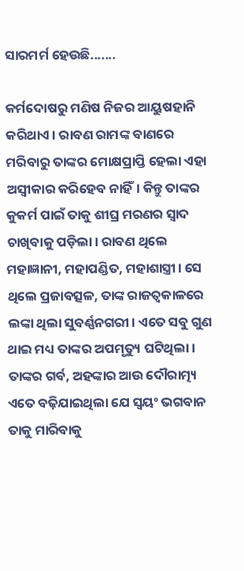ସାରମର୍ମ ହେଉଛି.......

କର୍ମଦୋଷରୁ ମଣିଷ ନିଜର ଆୟୁଷହାନି କରିଥାଏ। ରାବଣ ରାମଙ୍କ ବାଣରେ ମରିବାରୁ ତାଙ୍କର ମୋକ୍ଷପ୍ରାପ୍ତି ହେଲା ଏହା ଅସ୍ୱୀକାର କରିହେବ ନାହିଁ। କିନ୍ତୁ ତାଙ୍କର କୁକର୍ମ ପାଇଁ ତାକୁ ଶୀଘ୍ର ମରଣର ସ୍ୱାଦ ଚାଖିବାକୁ ପଡ଼ିଲା। ରାବଣ ଥିଲେ ମହାଜ୍ଞାନୀ, ମହାପଣ୍ଡିତ, ମହାଶାସ୍ତ୍ରୀ। ସେ ଥିଲେ ପ୍ରଜାବତ୍ସଳ, ତାଙ୍କ ରାଜତ୍ୱକାଳରେ ଲଙ୍କା ଥିଲା ସୁବର୍ଣ୍ଣନଗରୀ। ଏତେ ସବୁ ଗୁଣ ଥାଇ ମଧ୍ୟ ତାଙ୍କର ଅପମୃତ୍ୟୁ ଘଟିଥିଲା। ତାଙ୍କର ଗର୍ବ, ଅହଙ୍କାର ଆଉ ଦୌରାତ୍ମ୍ୟ ଏତେ ବଢ଼ିଯାଇଥିଲା ଯେ ସ୍ୱୟଂ ଭଗବାନ ତାକୁ ମାରିବାକୁ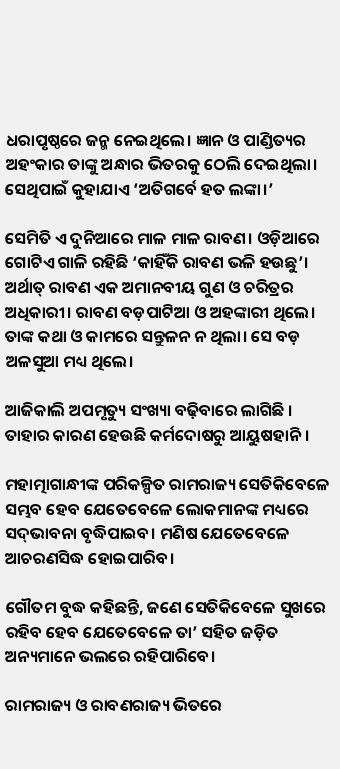ଧରାପୃଷ୍ଠରେ ଜନ୍ମ ନେଇଥିଲେ। ଜ୍ଞାନ ଓ ପାଣ୍ଡିତ୍ୟର ଅହଂକାର ତାଙ୍କୁ ଅନ୍ଧାର ଭିତରକୁ ଠେଲି ଦେଇଥିଲା। ସେଥିପାଇଁ କୁହାଯାଏ ‘ଅତିଗର୍ବେ ହତ ଲଙ୍କା।’

ସେମିତି ଏ ଦୁନିଆରେ ମାଳ ମାଳ ରାବଣ। ଓଡ଼ିଆରେ ଗୋଟିଏ ଗାଳି ରହିଛି ‘କାହିଁକି ରାବଣ ଭଳି ହଉଛୁ’। ଅର୍ଥାତ୍ ରାବଣ ଏକ ଅମାନବୀୟ ଗୁଣ ଓ ଚରିତ୍ରର ଅଧିକାରୀ। ରାବଣ ବଡ଼ପାଟିଆ ଓ ଅହଙ୍କାରୀ ଥିଲେ। ତାଙ୍କ କଥା ଓ କାମରେ ସନ୍ତୁଳନ ନ ଥିଲା। ସେ ବଡ଼ ଅଳସୁଆ ମଧ୍ୟ ଥିଲେ।

ଆଜିକାଲି ଅପମୃତ୍ୟୁ ସଂଖ୍ୟା ବଢ଼ିବାରେ ଲାଗିଛି । ତାହାର କାରଣ ହେଉଛି କର୍ମଦୋଷରୁ ଆୟୁଷହାନି ।

ମହାତ୍ମାଗାନ୍ଧୀଙ୍କ ପରିକଳ୍ପିତ ରାମରାଜ୍ୟ ସେତିକିବେଳେ ସମ୍ଭବ ହେବ ଯେତେବେଳେ ଲୋକମାନଙ୍କ ମଧ୍ୟରେ ସଦ୍‌ଭାବନା ବୃଦ୍ଧିପାଇବ। ମଣିଷ ଯେତେବେଳେ ଆଚରଣସିଦ୍ଧ ହୋଇପାରିବ।

ଗୌତମ ବୁଦ୍ଧ କହିଛନ୍ତି, ଜଣେ ସେତିକିବେଳେ ସୁଖରେ ରହିବ ହେବ ଯେତେବେଳେ ତା’ ସହିତ ଜଡ଼ିତ ଅନ୍ୟମାନେ ଭଲରେ ରହିପାରିବେ।

ରାମରାଜ୍ୟ ଓ ରାବଣରାଜ୍ୟ ଭିତରେ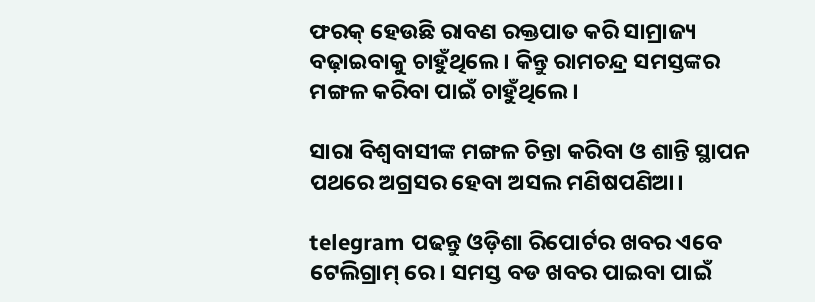ଫରକ୍‌ ହେଉଛି ରାବଣ ରକ୍ତପାତ କରି ସାମ୍ରାଜ୍ୟ ବଢ଼ାଇବାକୁ ଚାହୁଁଥିଲେ। କିନ୍ତୁ ରାମଚନ୍ଦ୍ର ସମସ୍ତଙ୍କର ମଙ୍ଗଳ କରିବା ପାଇଁ ଚାହୁଁଥିଲେ।

ସାରା ବିଶ୍ୱବାସୀଙ୍କ ମଙ୍ଗଳ ଚିନ୍ତା କରିବା ଓ ଶାନ୍ତି ସ୍ଥାପନ ପଥରେ ଅଗ୍ରସର ହେବା ଅସଲ ମଣିଷପଣିଆ।

telegram ପଢନ୍ତୁ ଓଡ଼ିଶା ରିପୋର୍ଟର ଖବର ଏବେ ଟେଲିଗ୍ରାମ୍ ରେ। ସମସ୍ତ ବଡ ଖବର ପାଇବା ପାଇଁ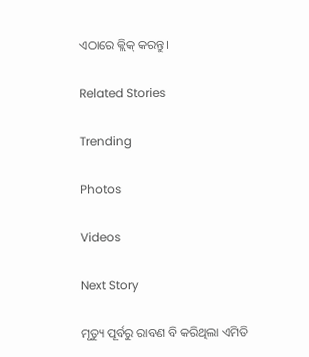ଏଠାରେ କ୍ଲିକ୍ କରନ୍ତୁ।

Related Stories

Trending

Photos

Videos

Next Story

ମୃତ୍ୟୁ ପୂର୍ବରୁ ରାବଣ ବି କରିଥିଲା ଏମିତି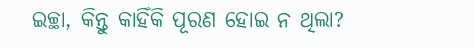ଇଚ୍ଛା, କିନ୍ତୁ କାହିଁକି ପୂରଣ ହୋଇ ନ ଥିଲା?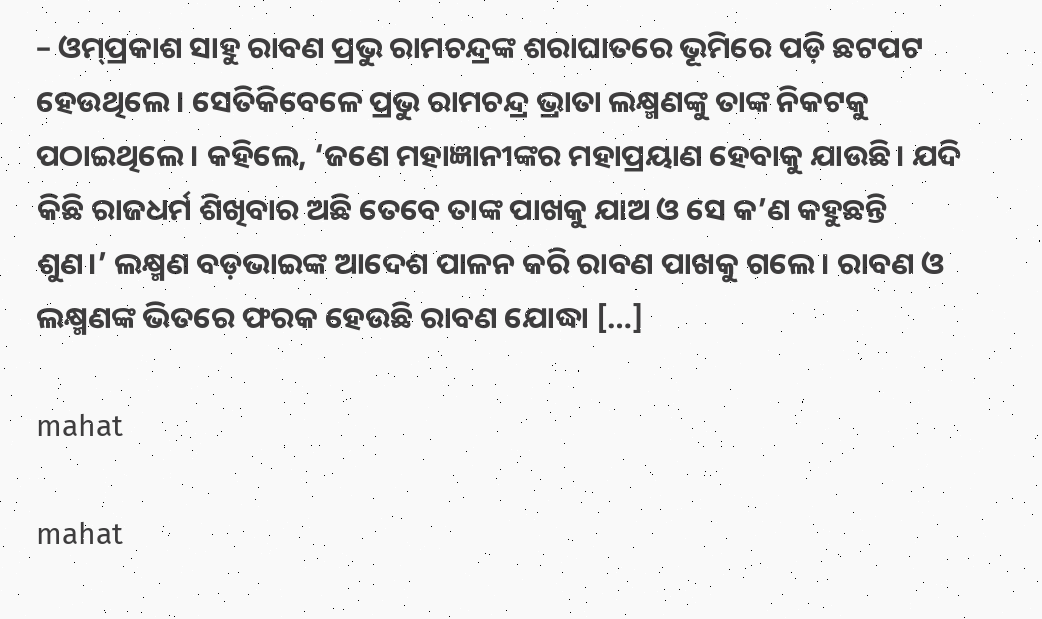– ଓମ୍‌ପ୍ରକାଶ ସାହୁ ରାବଣ ପ୍ରଭୁ ରାମଚନ୍ଦ୍ରଙ୍କ ଶରାଘାତରେ ଭୂମିରେ ପଡ଼ି ଛଟପଟ ହେଉଥିଲେ। ସେତିକିବେଳେ ପ୍ରଭୁ ରାମଚନ୍ଦ୍ର ଭ୍ରାତା ଲକ୍ଷ୍ମଣଙ୍କୁ ତାଙ୍କ ନିକଟକୁ ପଠାଇଥିଲେ। କହିଲେ, ‘ଜଣେ ମହାଜ୍ଞାନୀଙ୍କର ମହାପ୍ରୟାଣ ହେବାକୁ ଯାଉଛି। ଯଦି କିଛି ରାଜଧର୍ମ ଶିଖିବାର ଅଛି ତେବେ ତାଙ୍କ ପାଖକୁ ଯାଅ ଓ ସେ କ’ଣ କହୁଛନ୍ତି ଶୁଣ।’ ଲକ୍ଷ୍ମଣ ବଡ଼ଭାଇଙ୍କ ଆଦେଶ ପାଳନ କରି ରାବଣ ପାଖକୁ ଗଲେ। ରାବଣ ଓ ଲକ୍ଷ୍ମଣଙ୍କ ଭିତରେ ଫରକ ହେଉଛି ରାବଣ ଯୋଦ୍ଧା […]

mahat

mahat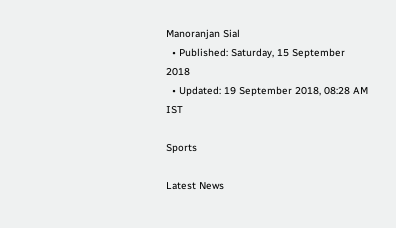Manoranjan Sial
  • Published: Saturday, 15 September 2018
  • Updated: 19 September 2018, 08:28 AM IST

Sports

Latest News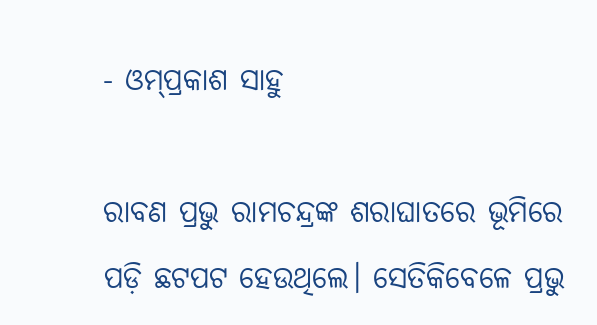- ଓମ୍‌ପ୍ରକାଶ ସାହୁ

ରାବଣ ପ୍ରଭୁ ରାମଚନ୍ଦ୍ରଙ୍କ ଶରାଘାତରେ ଭୂମିରେ ପଡ଼ି ଛଟପଟ ହେଉଥିଲେ। ସେତିକିବେଳେ ପ୍ରଭୁ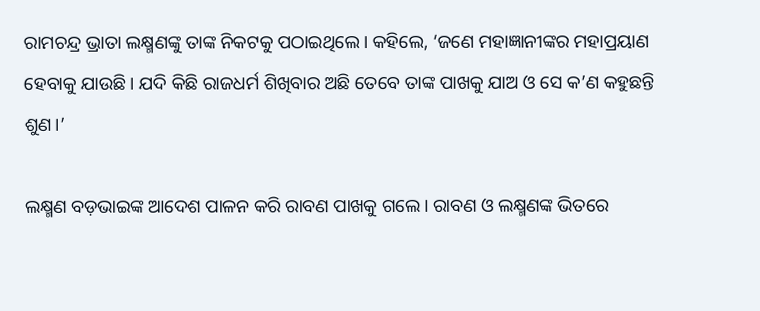ରାମଚନ୍ଦ୍ର ଭ୍ରାତା ଲକ୍ଷ୍ମଣଙ୍କୁ ତାଙ୍କ ନିକଟକୁ ପଠାଇଥିଲେ। କହିଲେ, ‘ଜଣେ ମହାଜ୍ଞାନୀଙ୍କର ମହାପ୍ରୟାଣ ହେବାକୁ ଯାଉଛି। ଯଦି କିଛି ରାଜଧର୍ମ ଶିଖିବାର ଅଛି ତେବେ ତାଙ୍କ ପାଖକୁ ଯାଅ ଓ ସେ କ’ଣ କହୁଛନ୍ତି ଶୁଣ।’

ଲକ୍ଷ୍ମଣ ବଡ଼ଭାଇଙ୍କ ଆଦେଶ ପାଳନ କରି ରାବଣ ପାଖକୁ ଗଲେ। ରାବଣ ଓ ଲକ୍ଷ୍ମଣଙ୍କ ଭିତରେ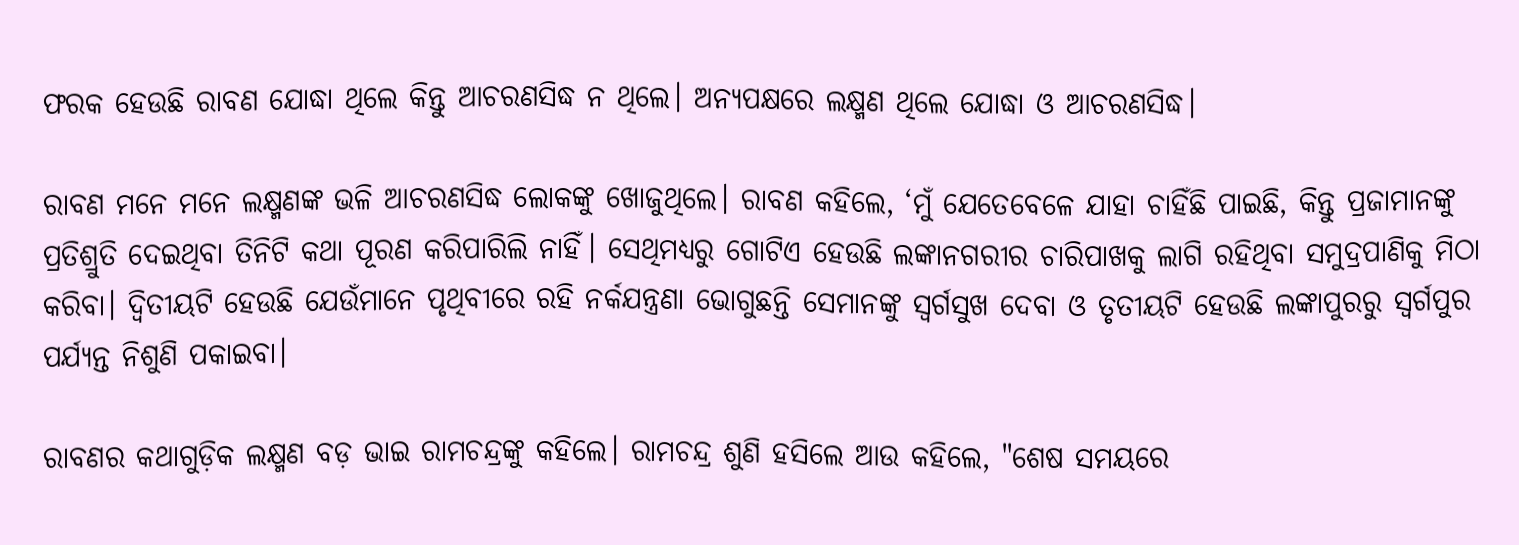ଫରକ ହେଉଛି ରାବଣ ଯୋଦ୍ଧା ଥିଲେ କିନ୍ତୁ ଆଚରଣସିଦ୍ଧ ନ ଥିଲେ। ଅନ୍ୟପକ୍ଷରେ ଲକ୍ଷ୍ମଣ ଥିଲେ ଯୋଦ୍ଧା ଓ ଆଚରଣସିଦ୍ଧ।

ରାବଣ ମନେ ମନେ ଲକ୍ଷ୍ମଣଙ୍କ ଭଳି ଆଚରଣସିଦ୍ଧ ଲୋକଙ୍କୁ ଖୋଜୁଥିଲେ। ରାବଣ କହିଲେ, ‘ମୁଁ ଯେତେବେଳେ ଯାହା ଚାହିଁଛି ପାଇଛି, କିନ୍ତୁ ପ୍ରଜାମାନଙ୍କୁ ପ୍ରତିଶ୍ରୁତି ଦେଇଥିବା ତିନିଟି କଥା ପୂରଣ କରିପାରିଲି ନାହିଁ। ସେଥିମଧ୍ୟରୁ ଗୋଟିଏ ହେଉଛି ଲଙ୍କାନଗରୀର ଚାରିପାଖକୁ ଲାଗି ରହିଥିବା ସମୁଦ୍ରପାଣିକୁ ମିଠା କରିବା। ଦ୍ୱିତୀୟଟି ହେଉଛି ଯେଉଁମାନେ ପୃଥିବୀରେ ରହି ନର୍କଯନ୍ତ୍ରଣା ଭୋଗୁଛନ୍ତି ସେମାନଙ୍କୁ ସ୍ୱର୍ଗସୁଖ ଦେବା ଓ ତୃତୀୟଟି ହେଉଛି ଲଙ୍କାପୁରରୁ ସ୍ୱର୍ଗପୁର ପର୍ଯ୍ୟନ୍ତ ନିଶୁଣି ପକାଇବା।

ରାବଣର କଥାଗୁଡ଼ିକ ଲକ୍ଷ୍ମଣ ବଡ଼ ଭାଇ ରାମଚନ୍ଦ୍ରଙ୍କୁ କହିଲେ। ରାମଚନ୍ଦ୍ର ଶୁଣି ହସିଲେ ଆଉ କହିଲେ, "ଶେଷ ସମୟରେ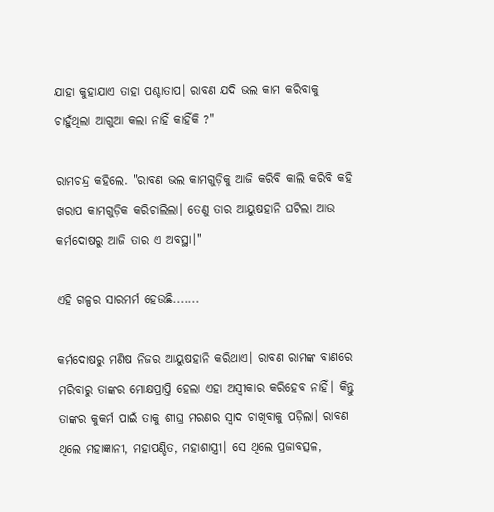ଯାହା କୁହାଯାଏ ତାହା ପଶ୍ଚାତାପ। ରାବଣ ଯଦି ଭଲ କାମ କରିବାକୁ ଚାହୁଁଥିଲା ଆଗୁଆ କଲା ନାହିଁ କାହିଁକି ?"

ରାମଚନ୍ଦ୍ର କହିଲେ. "ରାବଣ ଭଲ କାମଗୁଡ଼ିକୁ ଆଜି କରିବି କାଲି କରିବି କହି ଖରାପ କାମଗୁଡ଼ିକ କରିଚାଲିଲା। ତେଣୁ ତାର ଆୟୁଷହାନି ଘଟିଲା ଆଉ କର୍ମଦୋଷରୁ ଆଜି ତାର ଏ ଅବସ୍ଥା।"

ଏହି ଗଳ୍ପର ସାରମର୍ମ ହେଉଛି.......

କର୍ମଦୋଷରୁ ମଣିଷ ନିଜର ଆୟୁଷହାନି କରିଥାଏ। ରାବଣ ରାମଙ୍କ ବାଣରେ ମରିବାରୁ ତାଙ୍କର ମୋକ୍ଷପ୍ରାପ୍ତି ହେଲା ଏହା ଅସ୍ୱୀକାର କରିହେବ ନାହିଁ। କିନ୍ତୁ ତାଙ୍କର କୁକର୍ମ ପାଇଁ ତାକୁ ଶୀଘ୍ର ମରଣର ସ୍ୱାଦ ଚାଖିବାକୁ ପଡ଼ିଲା। ରାବଣ ଥିଲେ ମହାଜ୍ଞାନୀ, ମହାପଣ୍ଡିତ, ମହାଶାସ୍ତ୍ରୀ। ସେ ଥିଲେ ପ୍ରଜାବତ୍ସଳ,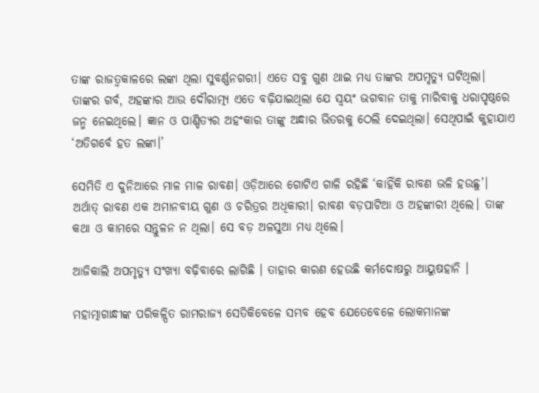ତାଙ୍କ ରାଜତ୍ୱକାଳରେ ଲଙ୍କା ଥିଲା ସୁବର୍ଣ୍ଣନଗରୀ। ଏତେ ସବୁ ଗୁଣ ଥାଇ ମଧ୍ୟ ତାଙ୍କର ଅପମୃତ୍ୟୁ ଘଟିଥିଲା। ତାଙ୍କର ଗର୍ବ, ଅହଙ୍କାର ଆଉ ଦୌରାତ୍ମ୍ୟ ଏତେ ବଢ଼ିଯାଇଥିଲା ଯେ ସ୍ୱୟଂ ଭଗବାନ ତାକୁ ମାରିବାକୁ ଧରାପୃଷ୍ଠରେ ଜନ୍ମ ନେଇଥିଲେ। ଜ୍ଞାନ ଓ ପାଣ୍ଡିତ୍ୟର ଅହଂକାର ତାଙ୍କୁ ଅନ୍ଧାର ଭିତରକୁ ଠେଲି ଦେଇଥିଲା। ସେଥିପାଇଁ କୁହାଯାଏ ‘ଅତିଗର୍ବେ ହତ ଲଙ୍କା।’

ସେମିତି ଏ ଦୁନିଆରେ ମାଳ ମାଳ ରାବଣ। ଓଡ଼ିଆରେ ଗୋଟିଏ ଗାଳି ରହିଛି ‘କାହିଁକି ରାବଣ ଭଳି ହଉଛୁ’। ଅର୍ଥାତ୍ ରାବଣ ଏକ ଅମାନବୀୟ ଗୁଣ ଓ ଚରିତ୍ରର ଅଧିକାରୀ। ରାବଣ ବଡ଼ପାଟିଆ ଓ ଅହଙ୍କାରୀ ଥିଲେ। ତାଙ୍କ କଥା ଓ କାମରେ ସନ୍ତୁଳନ ନ ଥିଲା। ସେ ବଡ଼ ଅଳସୁଆ ମଧ୍ୟ ଥିଲେ।

ଆଜିକାଲି ଅପମୃତ୍ୟୁ ସଂଖ୍ୟା ବଢ଼ିବାରେ ଲାଗିଛି । ତାହାର କାରଣ ହେଉଛି କର୍ମଦୋଷରୁ ଆୟୁଷହାନି ।

ମହାତ୍ମାଗାନ୍ଧୀଙ୍କ ପରିକଳ୍ପିତ ରାମରାଜ୍ୟ ସେତିକିବେଳେ ସମ୍ଭବ ହେବ ଯେତେବେଳେ ଲୋକମାନଙ୍କ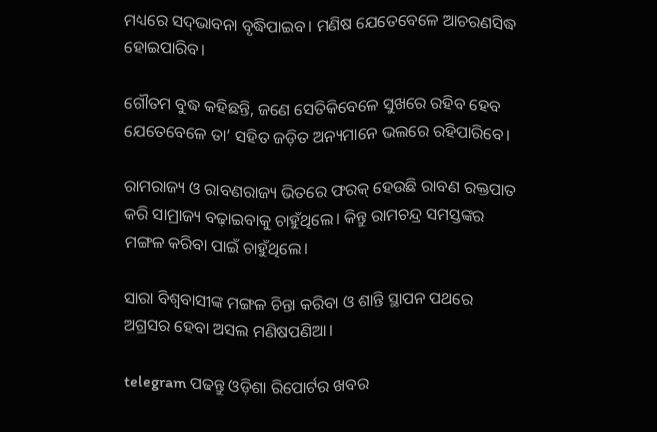ମଧ୍ୟରେ ସଦ୍‌ଭାବନା ବୃଦ୍ଧିପାଇବ। ମଣିଷ ଯେତେବେଳେ ଆଚରଣସିଦ୍ଧ ହୋଇପାରିବ।

ଗୌତମ ବୁଦ୍ଧ କହିଛନ୍ତି, ଜଣେ ସେତିକିବେଳେ ସୁଖରେ ରହିବ ହେବ ଯେତେବେଳେ ତା’ ସହିତ ଜଡ଼ିତ ଅନ୍ୟମାନେ ଭଲରେ ରହିପାରିବେ।

ରାମରାଜ୍ୟ ଓ ରାବଣରାଜ୍ୟ ଭିତରେ ଫରକ୍‌ ହେଉଛି ରାବଣ ରକ୍ତପାତ କରି ସାମ୍ରାଜ୍ୟ ବଢ଼ାଇବାକୁ ଚାହୁଁଥିଲେ। କିନ୍ତୁ ରାମଚନ୍ଦ୍ର ସମସ୍ତଙ୍କର ମଙ୍ଗଳ କରିବା ପାଇଁ ଚାହୁଁଥିଲେ।

ସାରା ବିଶ୍ୱବାସୀଙ୍କ ମଙ୍ଗଳ ଚିନ୍ତା କରିବା ଓ ଶାନ୍ତି ସ୍ଥାପନ ପଥରେ ଅଗ୍ରସର ହେବା ଅସଲ ମଣିଷପଣିଆ।

telegram ପଢନ୍ତୁ ଓଡ଼ିଶା ରିପୋର୍ଟର ଖବର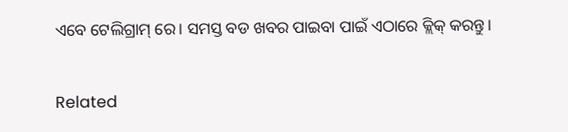ଏବେ ଟେଲିଗ୍ରାମ୍ ରେ। ସମସ୍ତ ବଡ ଖବର ପାଇବା ପାଇଁ ଏଠାରେ କ୍ଲିକ୍ କରନ୍ତୁ।

Related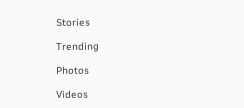Stories

Trending

Photos

Videos